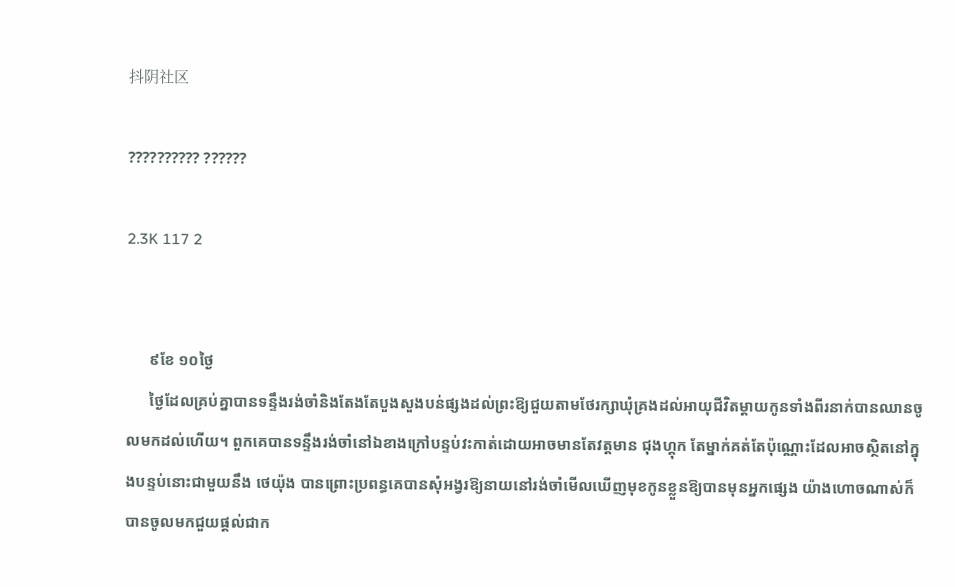抖阴社区

?????????? ??????

2.3K 117 2


      ៩ខែ ១០ថ្ងៃ
      ថ្ងៃដែលគ្រប់គ្នាបានទន្ទឹងរង់ចាំនិងតែងតែបួងសួងបន់ផ្សងដល់ព្រះឱ្យជួយតាមថែរក្សាឃុំគ្រងដល់អាយុជីវិតម្តាយកូនទាំងពីរនាក់បានឈានចូលមកដល់ហើយ។ ពួកគេបានទន្ទឹងរង់ចាំនៅឯខាងក្រៅបន្ទប់វះកាត់ដោយអាចមានតែវត្តមាន ជុងហ្គុក តែម្នាក់គត់តែប៉ុណ្ណោះដែលអាចស្ថិតនៅក្នុងបន្ទប់នោះជាមួយនឹង ថេយ៉ុង បានព្រោះប្រពន្ធគេបានសុំអង្វរឱ្យនាយនៅរង់ចាំមើលឃើញមុខកូនខ្លួនឱ្យបានមុនអ្នកផ្សេង យ៉ាងហោចណាស់ក៏បានចូលមកជួយផ្តល់ជាក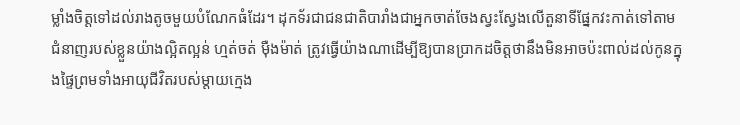ម្លាំងចិត្តទៅដល់រាងតូចមួយបំណែកធំដែរ។ ដុកទ័រជាជនជាតិបារាំងជាអ្នកចាត់ចែងស្វះស្វែងលើតួនាទីផ្នែកវះកាត់ទៅតាមជំនាញរបស់ខ្លួនយ៉ាងល្អិតល្អន់ ហ្មត់ចត់ ម៉ឺងម៉ាត់ ត្រូវធ្វើយ៉ាងណាដើម្បីឱ្យបានប្រាកដចិត្តថានឹងមិនអាចប៉ះពាល់ដល់កូនក្នុងផ្ទៃព្រមទាំងអាយុជីវិតរបស់ម្តាយក្មេង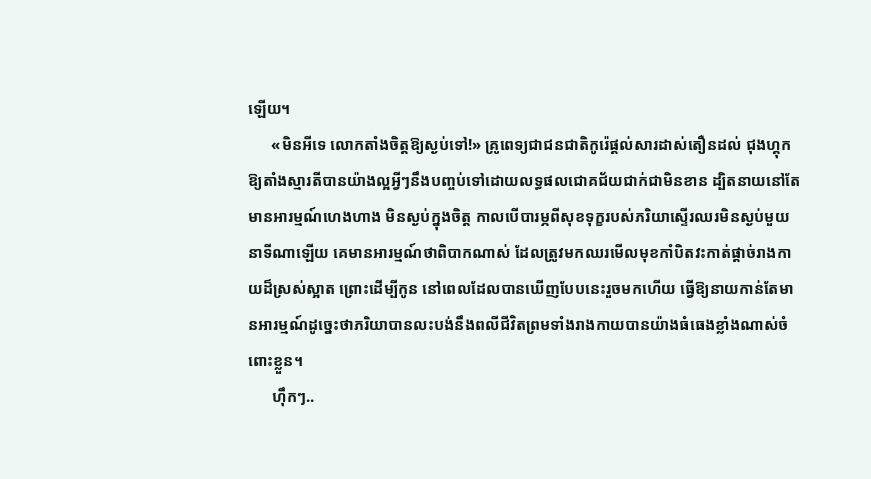ឡើយ។
      «មិនអីទេ លោកតាំងចិត្តឱ្យស្ងប់ទៅ!» គ្រូពេទ្យជាជនជាតិកូរ៉េផ្តល់សារដាស់តឿនដល់ ជុងហ្គុក ឱ្យតាំងស្មារតីបានយ៉ាងល្អអ្វីៗនឹងបញ្ចប់ទៅដោយលទ្ធផលជោគជ័យជាក់ជាមិនខាន ដ្បិតនាយនៅតែមានអារម្មណ៍ហេងហាង មិនស្ងប់ក្នុងចិត្ត កាលបើបារម្ភពីសុខទុក្ខរបស់ភរិយាស្ទើរឈរមិនស្ងប់មួយនាទីណាឡើយ គេមានអារម្មណ៍ថាពិបាកណាស់ ដែលត្រូវមកឈរមើលមុខកាំបិតវះកាត់ផ្តាច់រាងកាយដ៏ស្រស់ស្អាត ព្រោះដើម្បីកូន នៅពេលដែលបានឃើញបែបនេះរួចមកហើយ ធ្វើឱ្យនាយកាន់តែមានអារម្មណ៍ដូច្នេះថាភរិយាបានលះបង់នឹងពលីជីវិតព្រមទាំងរាងកាយបានយ៉ាងធំធេងខ្លាំងណាស់ចំពោះខ្លួន។
      ហ៊ឹកៗ..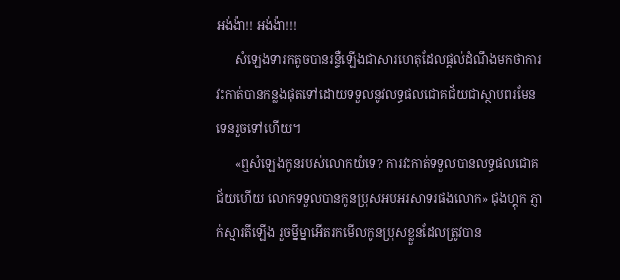អង់ង៉ា!! អង់ង៉ា!!!
      សំឡេងទារកតូចបានរន្ទឺឡើងជាសារហេតុដែលផ្តល់ដំណឹងមកថាការវះកាត់បានកន្លងផុតទៅដោយទទួលនូវលទ្ធផលជោគជ័យជាស្ថាបពរមែនទេនរួចទៅហើយ។
      «ឮសំឡេងកូនរបស់លោកយំទេ? ការវះកាត់ទទួលបានលទ្ធផលជោគជ័យហើយ លោកទទួលបានកូនប្រុសអបអរសាទរផងលោក» ជុងហ្គុក ភ្ញាក់ស្មារតីឡើង រួចម្នីម្នាអើតរកមើលកូនប្រុសខ្លួនដែលត្រូវបាន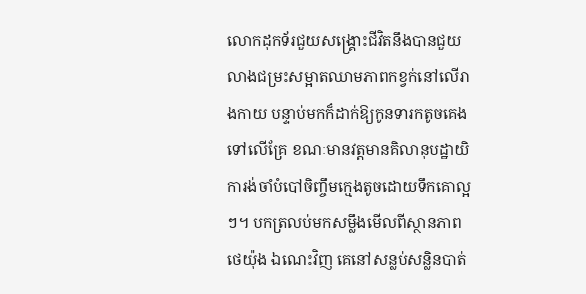លោកដុកទ័រជួយសង្គ្រោះជីវិតនឹងបានជួយលាងជម្រះសម្អាតឈាមភាពកខ្វក់នៅលើរាងកាយ បន្ទាប់មកក៏ដាក់ឱ្យកូនទារកតូចគេងទៅលើគ្រែ ខណៈមានវត្តមានគិលានុបដ្ឋាយិការង់ចាំបំបៅចិញ្ចឹមក្មេងតូចដោយទឹកគោល្អៗ។ បកត្រលប់មកសម្លឹងមើលពីស្ថានភាព ថេយ៉ុង ឯណេះវិញ គេនៅសន្លប់សន្លិនបាត់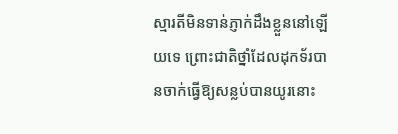ស្មារតីមិនទាន់ភ្ញាក់ដឹងខ្លួននៅឡើយទេ ព្រោះជាតិថ្នាំដែលដុកទ័របានចាក់ធ្វើឱ្យសន្លប់បានយូរនោះ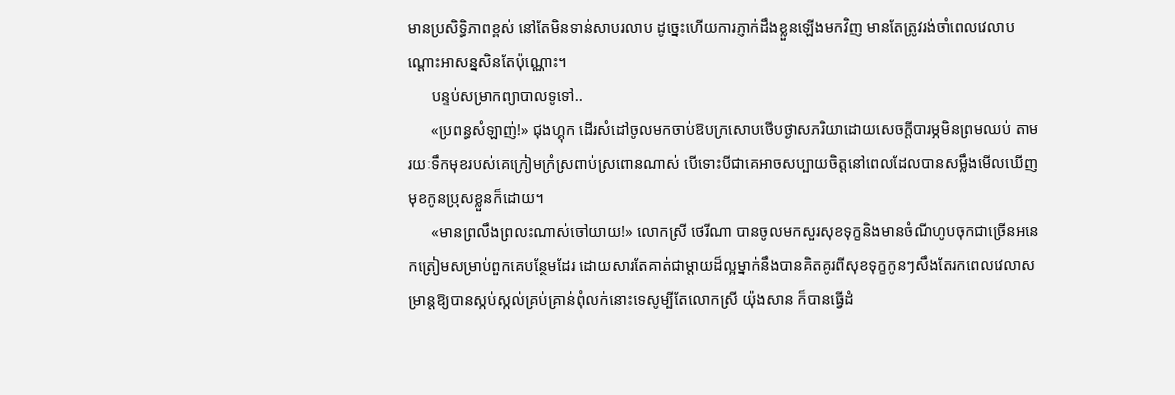មានប្រសិទ្ធិភាពខ្ពស់ នៅតែមិនទាន់សាបរលាប ដូច្នេះហើយការភ្ញាក់ដឹងខ្លួនឡើងមកវិញ មានតែត្រូវរង់ចាំពេលវេលាបណ្តោះអាសន្នសិនតែប៉ុណ្ណោះ។
      បន្ទប់សម្រាកព្យាបាលទូទៅ..
      «ប្រពន្ធសំឡាញ់!» ជុងហ្គុក ដើរសំដៅចូលមកចាប់ឱបក្រសោបថើបថ្ងាសភរិយាដោយសេចក្តីបារម្ភមិនព្រមឈប់ តាមរយៈទឹកមុខរបស់គេក្រៀមក្រំស្រពាប់ស្រពោនណាស់ បើទោះបីជាគេអាចសប្បាយចិត្តនៅពេលដែលបានសម្លឹងមើលឃើញមុខកូនប្រុសខ្លួនក៏ដោយ។
      «មានព្រលឹងព្រលះណាស់ចៅយាយ!» លោកស្រី ថេរីណា បានចូលមកសួរសុខទុក្ខនិងមានចំណីហូបចុកជាច្រើនអនេកត្រៀមសម្រាប់ពួកគេបន្ថែមដែរ ដោយសារតែគាត់ជាម្តាយដ៏ល្អម្នាក់នឹងបានគិតគូរពីសុខទុក្ខកូនៗសឹងតែរកពេលវេលាសម្រាន្តឱ្យបានស្កប់ស្កល់គ្រប់គ្រាន់ពុំលក់នោះទេសូម្បីតែលោកស្រី យ៉ុងសាន ក៏បានធ្វើដំ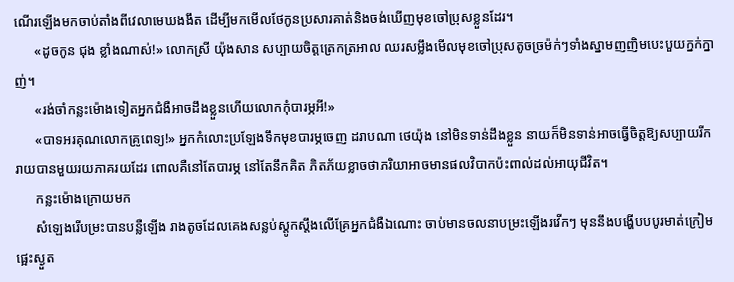ណើរឡើងមកចាប់តាំងពីវេលាមេឃងងឹត ដើម្បីមកមើលថែកូនប្រសារគាត់និងចង់ឃើញមុខចៅប្រុសខ្លួនដែរ។
      «ដូចកូន ជុង ខ្លាំងណាស់!» លោកស្រី យ៉ុងសាន សប្បាយចិត្តត្រេកត្រអាល ឈរសម្លឹងមើលមុខចៅប្រុសតូចច្រម៉ក់ៗទាំងស្នាមញញិមបេះបួយក្នក់ក្នាញ់។
      «រង់ចាំកន្លះម៉ោងទៀតអ្នកជំងឺអាចដឹងខ្លួនហើយលោកកុំបារម្ភអី!»
      «បាទអរគុណលោកគ្រូពេទ្យ!» អ្នកកំលោះប្រឡែងទឹកមុខបារម្ភចេញ ដរាបណា ថេយ៉ុង នៅមិនទាន់ដឹងខ្លួន នាយក៏មិនទាន់អាចធ្វើចិត្តឱ្យសប្បាយរីករាយបានមួយរយភាគរយដែរ ពោលគឺនៅតែបារម្ភ នៅតែនឹកគិត ភិតភ័យខ្លាចថាភរិយាអាចមានផលវិបាកប៉ះពាល់ដល់អាយុជីវិត។
      កន្លះម៉ោងក្រោយមក
      សំឡេងរើបម្រះបានបន្លឺឡើង រាងតូចដែលគេងសន្លប់ស្តូកស្តឹងលើគ្រែអ្នកជំងឺឯណោះ ចាប់មានចលនាបម្រះឡើងរវើកៗ មុននឹងបង្ហើបបបូរមាត់ក្រៀមផ្អេះស្ងួត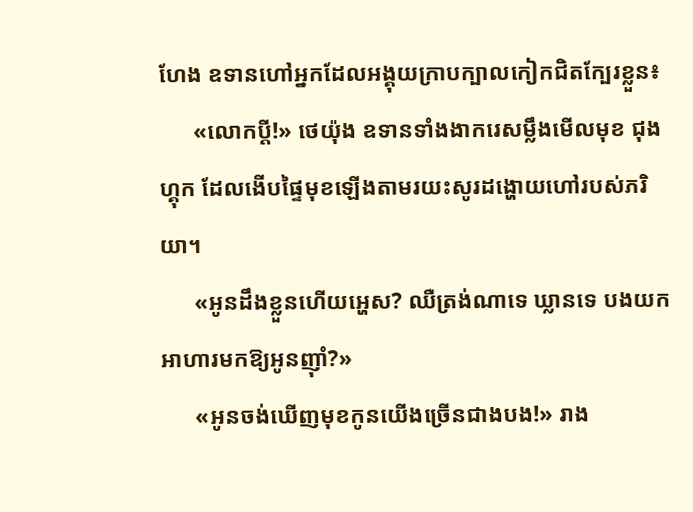ហែង ឧទានហៅអ្នកដែលអង្គុយក្រាបក្បាលកៀកជិតក្បែរខ្លួន៖
      «លោកប្តី!» ថេយ៉ុង ឧទានទាំងងាករេសម្លឹងមើលមុខ ជុងហ្គុក ដែលងើបផ្ទៃមុខឡើងតាមរយះសូរដង្ហោយហៅរបស់ភរិយា។
      «អូនដឹងខ្លួនហើយអ្ហេស? ឈឺត្រង់ណាទេ ឃ្លានទេ បងយកអាហារមកឱ្យអូនញ៉ាំ?»
      «អូនចង់ឃើញមុខកូនយើងច្រើនជាងបង!» រាង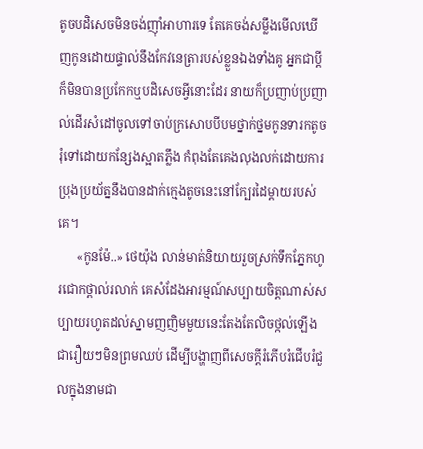តូចបដិសេចមិនចង់ញ៉ាំអាហារទេ តែគេចង់សម្លឹងមើលឃើញកូនដោយផ្ទាល់នឹងកែវនេត្រារបស់ខ្លួនឯងទាំងគូ អ្នកជាប្តីក៏មិនបានប្រកែកឬបដិសេចអ្វីនោះដែរ នាយក៏ប្រញាប់ប្រញាល់ដើរសំដៅចូលទៅចាប់ក្រសោបបីបមថ្នាក់ថ្នមកូនទារកតូចរុំទៅដោយកន្សែងស្អាតភ្លឹង កំពុងតែគេងលុងលក់ដោយការប្រុងប្រយ័ត្ននឹងបានដាក់ក្មេងតូចនេះនៅក្បែរដៃម្តាយរបស់គេ។
      «កូនម៉ែ..» ថេយ៉ុង លាន់មាត់និយាយរួចស្រក់ទឹកភ្នែកហូរជោកថ្ពាល់រលាក់ គេសំដែងអារម្មណ៍សប្បាយចិត្តណាស់សប្បាយរហូតដល់ស្នាមញញិមមួយនេះតែងតែលិចថ្កល់ឡើងជារឿយៗមិនព្រមឈប់ ដើម្បីបង្ហាញពីសេចក្តីរំភើបរំជើបរំជួលក្នុងនាមជា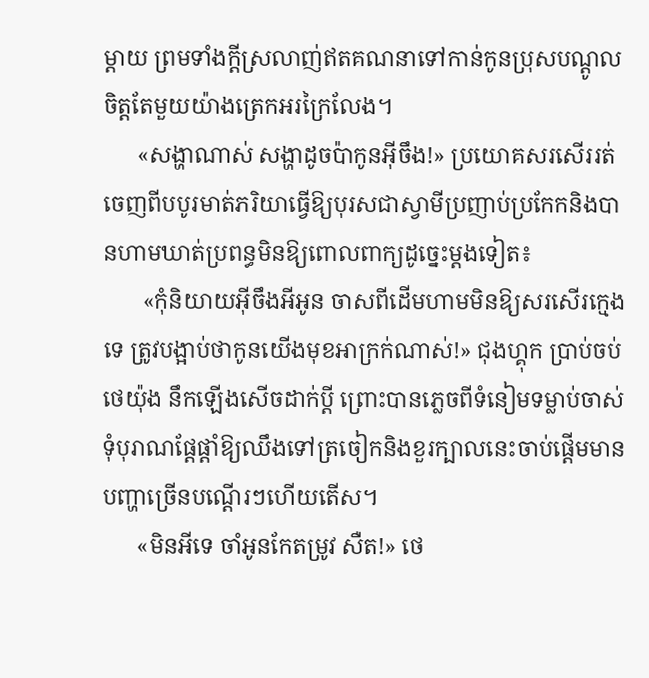ម្តាយ ព្រមទាំងក្តីស្រលាញ់ឥតគណនាទៅកាន់កូនប្រុសបណ្តូលចិត្តតែមួយយ៉ាងត្រេកអរក្រៃលែង។
      «សង្ហាណាស់ សង្ហាដូចប៉ាកូនអ៊ីចឹង!» ប្រយោគសរសើររត់ចេញពីបបូរមាត់ភរិយាធ្វើឱ្យបុរសជាស្វាមីប្រញាប់ប្រកែកនិងបានហាមឃាត់ប្រពន្ធមិនឱ្យពោលពាក្យដូច្នេះម្តងទៀត៖
       «កុំនិយាយអ៊ីចឹងអីអូន ចាសពីដើមហាមមិនឱ្យសរសើរក្មេងទេ ត្រូវបង្អាប់ថាកូនយើងមុខអាក្រក់ណាស់!» ជុងហ្គុក ប្រាប់ចប់ ថេយ៉ុង នឹកឡើងសើចដាក់ប្តី ព្រោះបានភ្លេចពីទំនៀមទម្លាប់ចាស់ទុំបុរាណផ្តែផ្តាំឱ្យឈឹងទៅត្រចៀកនិងខួរក្បាលនេះចាប់ផ្តើមមានបញ្ហាច្រើនបណ្តើរៗហើយតើស។
      «មិនអីទេ ចាំអូនកែតម្រូវ សឺត!» ថេ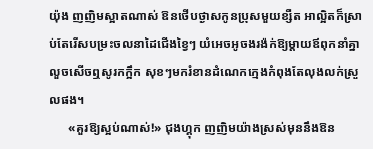យ៉ុង ញញិមស្អាតណាស់ ឱនថើបថ្ងាសកូនប្រុសមួយខ្សឺត អាល្អិតក៏ស្រាប់តែរើសបម្រះចលនាដៃជើងខ្វៃៗ យំអេចអូចងរង៉ក់ឱ្យម្តាយឪពុកនាំគ្នាលួចសើចឮសូរកក្អឹក សុខៗមករំខានដំណេកក្មេងកំពុងតែលុងលក់ស្រួលផង។
      «គួរឱ្យស្អប់ណាស់!» ជុងហ្គុក ញញិមយ៉ាងស្រស់មុននឹងឱន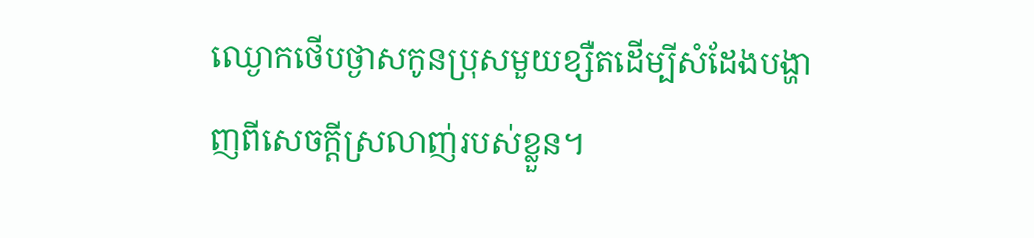ឈ្ងោកថើបថ្ងាសកូនប្រុសមួយខ្សឺតដើម្បីសំដែងបង្ហាញពីសេចក្តីស្រលាញ់របស់ខ្លួន។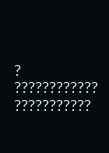? ???????????? ???????????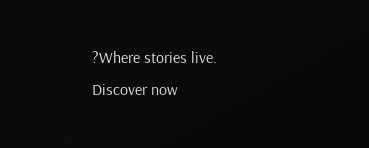?Where stories live. Discover now